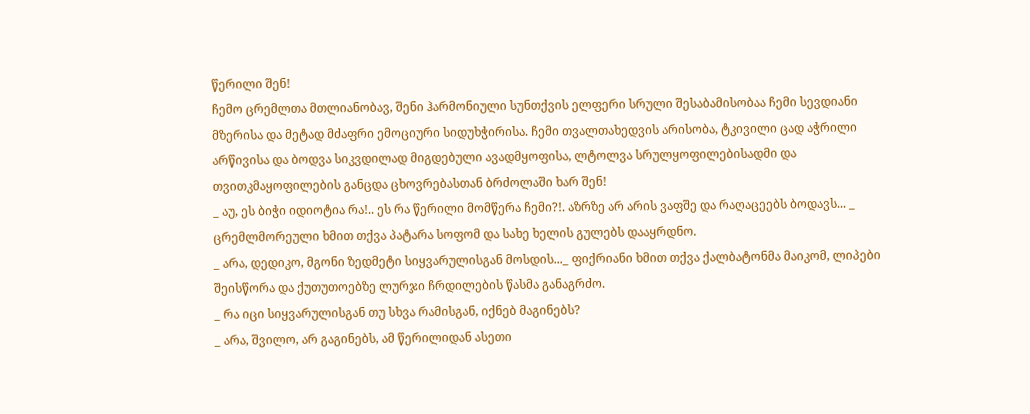წერილი შენ!
ჩემო ცრემლთა მთლიანობავ, შენი ჰარმონიული სუნთქვის ელფერი სრული შესაბამისობაა ჩემი სევდიანი მზერისა და მეტად მძაფრი ემოციური სიდუხჭირისა. ჩემი თვალთახედვის არისობა, ტკივილი ცად აჭრილი არწივისა და ბოდვა სიკვდილად მიგდებული ავადმყოფისა, ლტოლვა სრულყოფილებისადმი და თვითკმაყოფილების განცდა ცხოვრებასთან ბრძოლაში ხარ შენ!
_ აუ, ეს ბიჭი იდიოტია რა!.. ეს რა წერილი მომწერა ჩემი?!. აზრზე არ არის ვაფშე და რაღაცეებს ბოდავს... _ ცრემლმორეული ხმით თქვა პატარა სოფომ და სახე ხელის გულებს დააყრდნო.
_ არა, დედიკო, მგონი ზედმეტი სიყვარულისგან მოსდის..._ ფიქრიანი ხმით თქვა ქალბატონმა მაიკომ, ლიპები შეისწორა და ქუთუთოებზე ლურჯი ჩრდილების წასმა განაგრძო.
_ რა იცი სიყვარულისგან თუ სხვა რამისგან, იქნებ მაგინებს?
_ არა, შვილო, არ გაგინებს, ამ წერილიდან ასეთი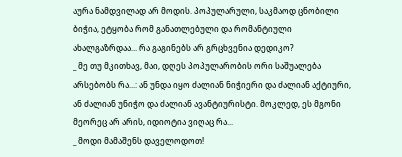აურა ნამდვილად არ მოდის. პოპულარული, საკმაოდ ცნობილი ბიჭია, ეტყობა რომ განათლებული და რომანტიული ახალგაზრდაა... რა გაგინებს არ გრცხვენია დედიკო?
_ მე თუ მკითხავ, მაი, დღეს პოპულარობის ორი საშუალება არსებობს რა...: ან უნდა იყო ძალიან ნიჭიერი და ძალიან აქტიური, ან ძალიან უნიჭო და ძალიან ავანტიურისტი. მოკლედ, ეს მგონი მეორეც არ არის, იდიოტია ვიღაც რა...
_ მოდი მამაშენს დაველოდოთ!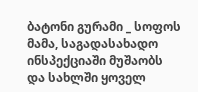ბატონი გურამი _ სოფოს მამა, საგადასახადო ინსპექციაში მუშაობს და სახლში ყოველ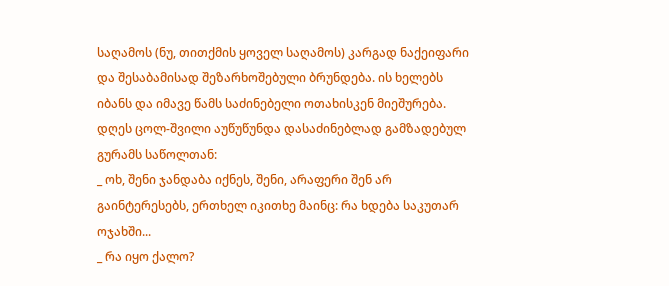საღამოს (ნუ, თითქმის ყოველ საღამოს) კარგად ნაქეიფარი და შესაბამისად შეზარხოშებული ბრუნდება. ის ხელებს იბანს და იმავე წამს საძინებელი ოთახისკენ მიეშურება. დღეს ცოლ-შვილი აუწუწუნდა დასაძინებლად გამზადებულ გურამს საწოლთან:
_ ოხ, შენი ჯანდაბა იქნეს, შენი, არაფერი შენ არ გაინტერესებს, ერთხელ იკითხე მაინც: რა ხდება საკუთარ ოჯახში...
_ რა იყო ქალო?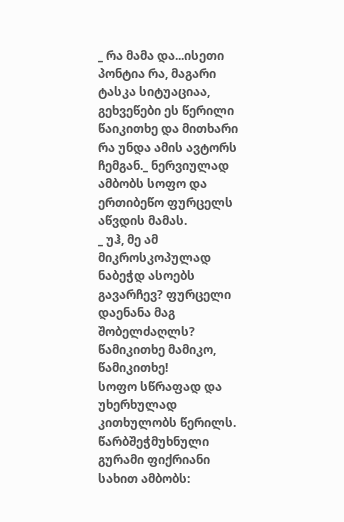_ რა მამა და...ისეთი პონტია რა, მაგარი ტასკა სიტუაციაა, გეხვეწები ეს წერილი წაიკითხე და მითხარი რა უნდა ამის ავტორს ჩემგან._ ნერვიულად ამბობს სოფო და ერთიბეწო ფურცელს აწვდის მამას.
_ უჰ, მე ამ მიკროსკოპულად ნაბეჭდ ასოებს გავარჩევ? ფურცელი დაენანა მაგ შობელძაღლს? წამიკითხე მამიკო, წამიკითხე!
სოფო სწრაფად და უხერხულად კითხულობს წერილს. წარბშეჭმუხნული გურამი ფიქრიანი სახით ამბობს: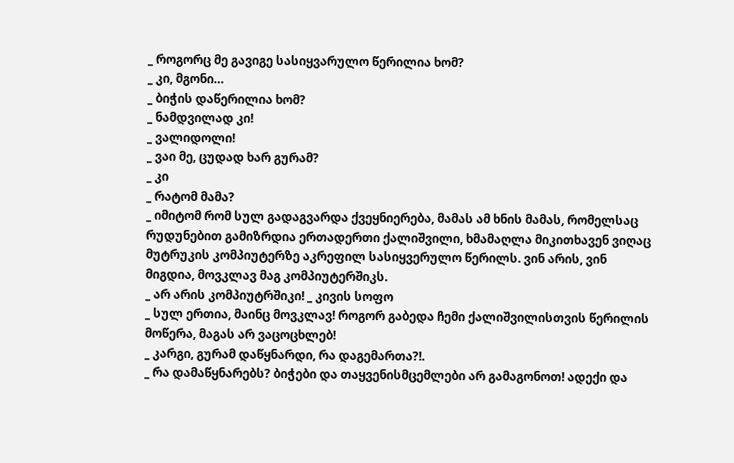_ როგორც მე გავიგე სასიყვარულო წერილია ხომ?
_ კი, მგონი…
_ ბიჭის დაწერილია ხომ?
_ ნამდვილად კი!
_ ვალიდოლი!
_ ვაი მე, ცუდად ხარ გურამ?
_ კი
_ რატომ მამა?
_ იმიტომ რომ სულ გადაგვარდა ქვეყნიერება, მამას ამ ხნის მამას, რომელსაც რუდუნებით გამიზრდია ერთადერთი ქალიშვილი, ხმამაღლა მიკითხავენ ვიღაც მუტრუკის კომპიუტერზე აკრეფილ სასიყვერულო წერილს. ვინ არის, ვინ მიგდია, მოვკლავ მაგ კომპიუტერშიკს.
_ არ არის კომპიუტრშიკი! _ კივის სოფო
_ სულ ერთია, მაინც მოვკლავ! როგორ გაბედა ჩემი ქალიშვილისთვის წერილის მოწერა, მაგას არ ვაცოცხლებ!
_ კარგი, გურამ დაწყნარდი, რა დაგემართა?!.
_ რა დამაწყნარებს? ბიჭები და თაყვენისმცემლები არ გამაგონოთ! ადექი და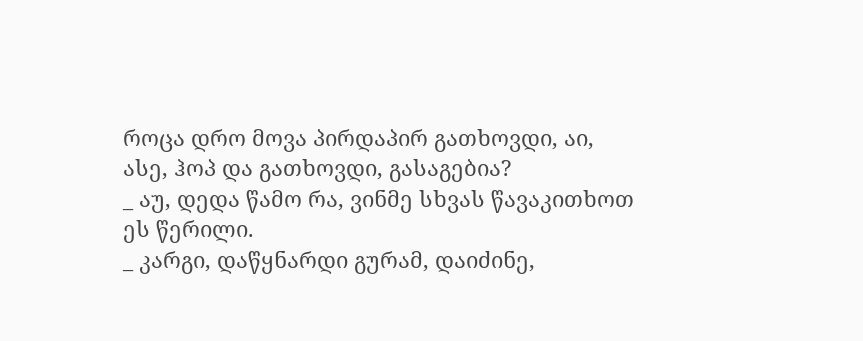როცა დრო მოვა პირდაპირ გათხოვდი, აი, ასე, ჰოპ და გათხოვდი, გასაგებია?
_ აუ, დედა წამო რა, ვინმე სხვას წავაკითხოთ ეს წერილი.
_ კარგი, დაწყნარდი გურამ, დაიძინე,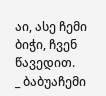აი, ასე ჩემი ბიჭი, ჩვენ წავედით.
_ ბაბუაჩემი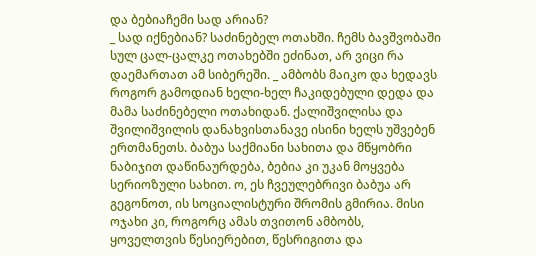და ბებიაჩემი სად არიან?
_ სად იქნებიან? საძინებელ ოთახში. ჩემს ბავშვობაში სულ ცალ-ცალკე ოთახებში ეძინათ, არ ვიცი რა დაემართათ ამ სიბერეში. _ ამბობს მაიკო და ხედავს როგორ გამოდიან ხელი-ხელ ჩაკიდებული დედა და მამა საძინებელი ოთახიდან. ქალიშვილისა და შვილიშვილის დანახვისთანავე ისინი ხელს უშვებენ ერთმანეთს. ბაბუა საქმიანი სახითა და მწყობრი ნაბიჯით დაწინაურდება, ბებია კი უკან მოყვება სერიოზული სახით. ო, ეს ჩვეულებრივი ბაბუა არ გეგონოთ, ის სოციალისტური შრომის გმირია. მისი ოჯახი კი, როგორც ამას თვითონ ამბობს, ყოველთვის წესიერებით, წესრიგითა და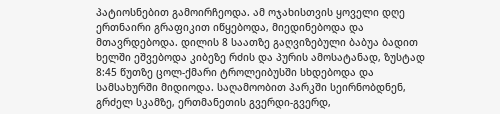პატიოსნებით გამოირჩეოდა. ამ ოჯახისთვის ყოველი დღე ერთნაირი გრაფიკით იწყებოდა, მიედინებოდა და მთავრდებოდა. დილის 8 საათზე გაღვიზებული ბაბუა ბადით ხელში ეშვებოდა კიბეზე რძის და პურის ამოსატანად, ზუსტად 8:45 წუთზე ცოლ-ქმარი ტროლეიბუსში სხდებოდა და სამსახურში მიდიოდა. საღამოობით პარკში სეირნობდნენ, გრძელ სკამზე, ერთმანეთის გვერდი-გვერდ,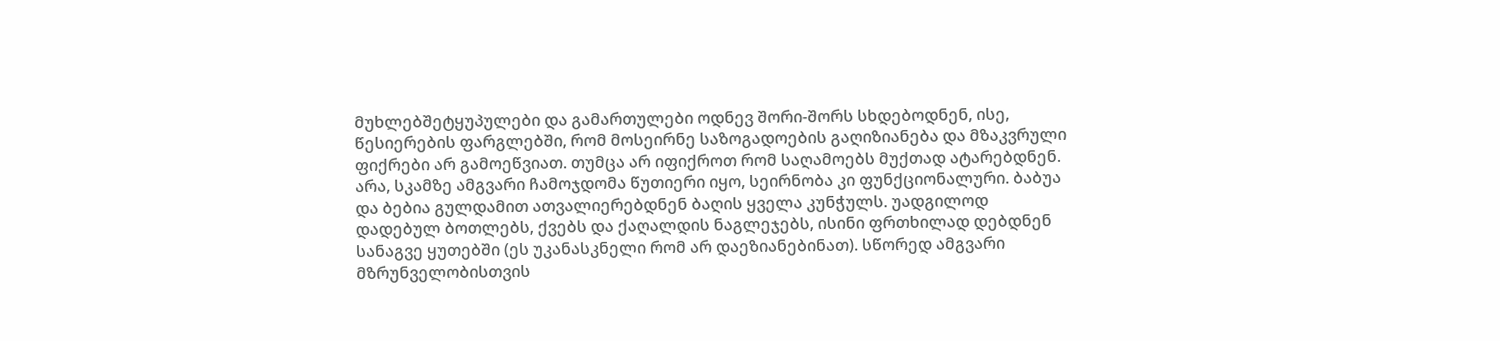მუხლებშეტყუპულები და გამართულები ოდნევ შორი-შორს სხდებოდნენ, ისე, წესიერების ფარგლებში, რომ მოსეირნე საზოგადოების გაღიზიანება და მზაკვრული ფიქრები არ გამოეწვიათ. თუმცა არ იფიქროთ რომ საღამოებს მუქთად ატარებდნენ. არა, სკამზე ამგვარი ჩამოჯდომა წუთიერი იყო, სეირნობა კი ფუნქციონალური. ბაბუა და ბებია გულდამით ათვალიერებდნენ ბაღის ყველა კუნჭულს. უადგილოდ დადებულ ბოთლებს, ქვებს და ქაღალდის ნაგლეჯებს, ისინი ფრთხილად დებდნენ სანაგვე ყუთებში (ეს უკანასკნელი რომ არ დაეზიანებინათ). სწორედ ამგვარი მზრუნველობისთვის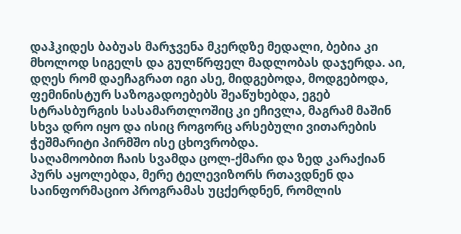დაჰკიდეს ბაბუას მარჯვენა მკერდზე მედალი, ბებია კი მხოლოდ სიგელს და გულწრფელ მადლობას დაჯერდა. აი, დღეს რომ დაეჩაგრათ იგი ასე, მიდგებოდა, მოდგებოდა, ფემინისტურ საზოგადოებებს შეაწუხებდა, ეგებ სტრასბურგის სასამართლოშიც კი ეჩივლა, მაგრამ მაშინ სხვა დრო იყო და ისიც როგორც არსებული ვითარების ჭეშმარიტი პირმშო ისე ცხოვრობდა.
საღამოობით ჩაის სვამდა ცოლ-ქმარი და ზედ კარაქიან პურს აყოლებდა, მერე ტელევიზორს რთავდნენ და საინფორმაციო პროგრამას უცქერდნენ, რომლის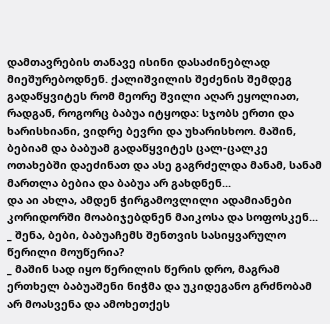დამთავრების თანავე ისინი დასაძინებლად მიეშურებოდნენ. ქალიშვილის შეძენის შემდეგ გადაწყვიტეს რომ მეორე შვილი აღარ ეყოლიათ, რადგან, როგორც ბაბუა იტყოდა: სჯობს ერთი და ხარისხიანი, ვიდრე ბევრი და უხარისხოო. მაშინ, ბებიამ და ბაბუამ გადაწყვიტეს ცალ-ცალკე ოთახებში დაეძინათ და ასე გაგრძელდა მანამ, სანამ მართლა ბებია და ბაბუა არ გახდნენ...
და აი ახლა, ამდენ ჭირგამოვლილი ადამიანები კორიდორში მოაბიჯებდნენ მაიკოსა და სოფოსკენ...
_ შენა, ბები, ბაბუაჩემს შენთვის სასიყვარულო წერილი მოუწერია?
_ მაშინ სად იყო წერილის წერის დრო, მაგრამ ერთხელ ბაბუაშენი ნიჭმა და უკიდეგანო გრძნობამ არ მოასვენა და ამოხეთქეს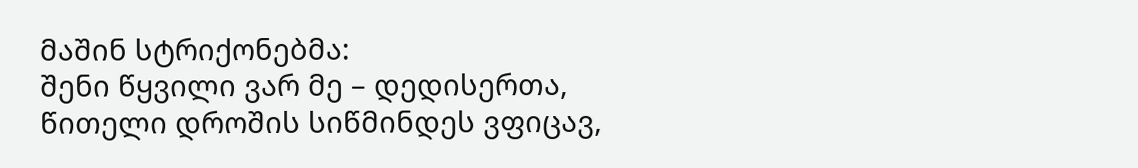მაშინ სტრიქონებმა:
შენი წყვილი ვარ მე – დედისერთა,
წითელი დროშის სიწმინდეს ვფიცავ,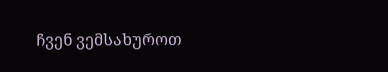ჩვენ ვემსახუროთ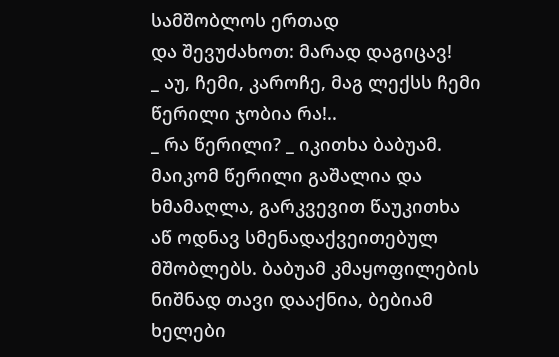სამშობლოს ერთად
და შევუძახოთ: მარად დაგიცავ!
_ აუ, ჩემი, კაროჩე, მაგ ლექსს ჩემი წერილი ჯობია რა!..
_ რა წერილი? _ იკითხა ბაბუამ.
მაიკომ წერილი გაშალია და ხმამაღლა, გარკვევით წაუკითხა აწ ოდნავ სმენადაქვეითებულ მშობლებს. ბაბუამ კმაყოფილების ნიშნად თავი დააქნია, ბებიამ ხელები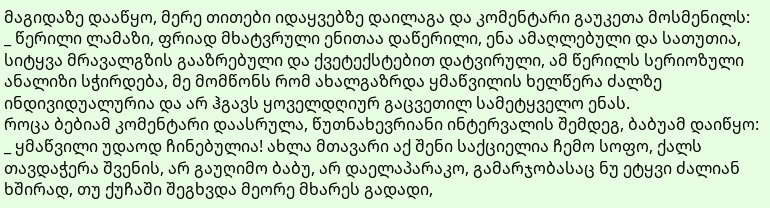მაგიდაზე დააწყო, მერე თითები იდაყვებზე დაილაგა და კომენტარი გაუკეთა მოსმენილს:
_ წერილი ლამაზი, ფრიად მხატვრული ენითაა დაწერილი, ენა ამაღლებული და სათუთია, სიტყვა მრავალგზის გააზრებული და ქვეტექსტებით დატვირული, ამ წერილს სერიოზული ანალიზი სჭირდება, მე მომწონს რომ ახალგაზრდა ყმაწვილის ხელწერა ძალზე ინდივიდუალურია და არ ჰგავს ყოველდღიურ გაცვეთილ სამეტყველო ენას.
როცა ბებიამ კომენტარი დაასრულა, წუთნახევრიანი ინტერვალის შემდეგ, ბაბუამ დაიწყო:
_ ყმაწვილი უდაოდ ჩინებულია! ახლა მთავარი აქ შენი საქციელია ჩემო სოფო, ქალს თავდაჭერა შვენის, არ გაუღიმო ბაბუ, არ დაელაპარაკო, გამარჯობასაც ნუ ეტყვი ძალიან ხშირად, თუ ქუჩაში შეგხვდა მეორე მხარეს გადადი,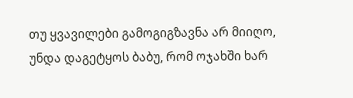თუ ყვავილები გამოგიგზავნა არ მიიღო, უნდა დაგეტყოს ბაბუ, რომ ოჯახში ხარ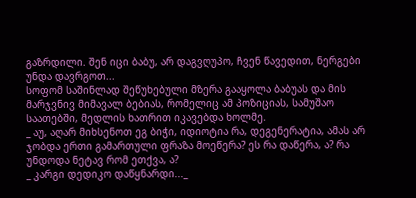გაზრდილი. შენ იცი ბაბუ, არ დაგვღუპო, ჩვენ წავედით, ნერგები უნდა დავრგოთ...
სოფომ საშინლად შეწუხებული მზერა გააყოლა ბაბუას და მის მარჯვნივ მიმავალ ბებიას, რომელიც ამ პოზიციას, სამუშაო საათებში, მედლის ხათრით იკავებდა ხოლმე.
_ აუ, აღარ მიხსენოთ ეგ ბიჭი, იდიოტია რა, დეგენერატია, ამას არ ჯობდა ერთი გამართული ფრაზა მოეწერა? ეს რა დაწერა, ა? რა უნდოდა ნეტავ რომ ეთქვა, ა?
_ კარგი დედიკო დაწყნარდი..._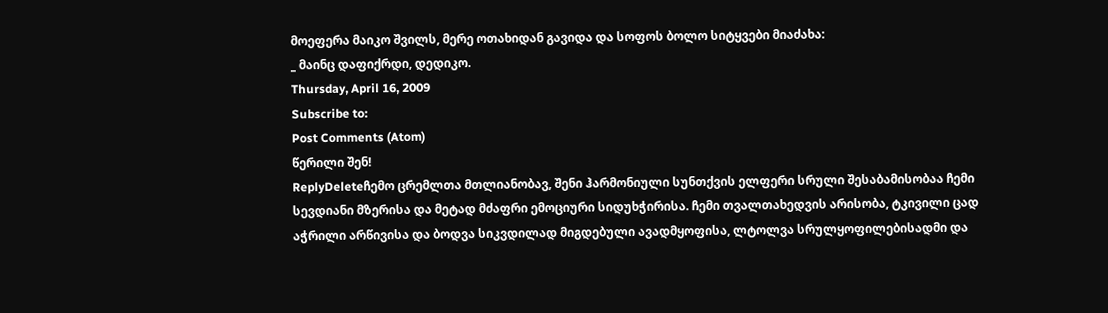მოეფერა მაიკო შვილს, მერე ოთახიდან გავიდა და სოფოს ბოლო სიტყვები მიაძახა:
_ მაინც დაფიქრდი, დედიკო.
Thursday, April 16, 2009
Subscribe to:
Post Comments (Atom)
წერილი შენ!
ReplyDeleteჩემო ცრემლთა მთლიანობავ, შენი ჰარმონიული სუნთქვის ელფერი სრული შესაბამისობაა ჩემი სევდიანი მზერისა და მეტად მძაფრი ემოციური სიდუხჭირისა. ჩემი თვალთახედვის არისობა, ტკივილი ცად აჭრილი არწივისა და ბოდვა სიკვდილად მიგდებული ავადმყოფისა, ლტოლვა სრულყოფილებისადმი და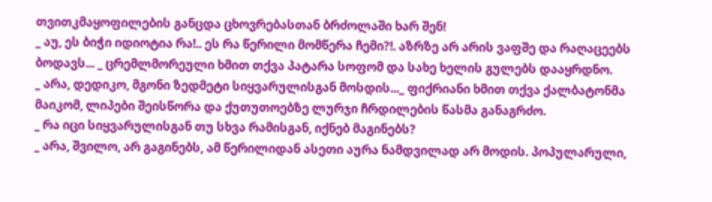თვითკმაყოფილების განცდა ცხოვრებასთან ბრძოლაში ხარ შენ!
_ აუ, ეს ბიჭი იდიოტია რა!.. ეს რა წერილი მომწერა ჩემი?!. აზრზე არ არის ვაფშე და რაღაცეებს ბოდავს... _ ცრემლმორეული ხმით თქვა პატარა სოფომ და სახე ხელის გულებს დააყრდნო.
_ არა, დედიკო, მგონი ზედმეტი სიყვარულისგან მოსდის..._ ფიქრიანი ხმით თქვა ქალბატონმა მაიკომ, ლიპები შეისწორა და ქუთუთოებზე ლურჯი ჩრდილების წასმა განაგრძო.
_ რა იცი სიყვარულისგან თუ სხვა რამისგან, იქნებ მაგინებს?
_ არა, შვილო, არ გაგინებს, ამ წერილიდან ასეთი აურა ნამდვილად არ მოდის. პოპულარული,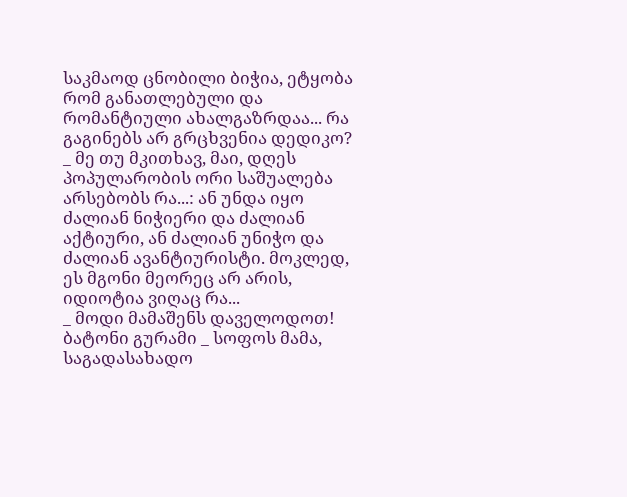საკმაოდ ცნობილი ბიჭია, ეტყობა რომ განათლებული და რომანტიული ახალგაზრდაა... რა გაგინებს არ გრცხვენია დედიკო?
_ მე თუ მკითხავ, მაი, დღეს პოპულარობის ორი საშუალება არსებობს რა...: ან უნდა იყო ძალიან ნიჭიერი და ძალიან აქტიური, ან ძალიან უნიჭო და ძალიან ავანტიურისტი. მოკლედ, ეს მგონი მეორეც არ არის, იდიოტია ვიღაც რა...
_ მოდი მამაშენს დაველოდოთ!
ბატონი გურამი _ სოფოს მამა, საგადასახადო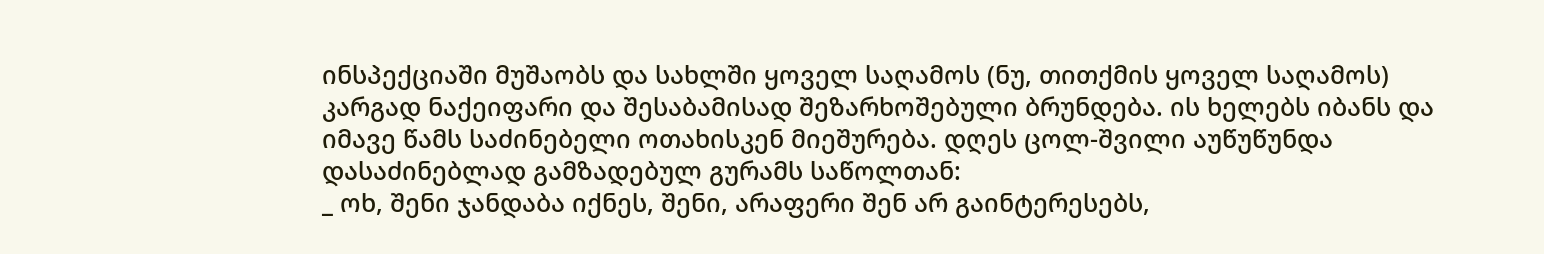ინსპექციაში მუშაობს და სახლში ყოველ საღამოს (ნუ, თითქმის ყოველ საღამოს) კარგად ნაქეიფარი და შესაბამისად შეზარხოშებული ბრუნდება. ის ხელებს იბანს და იმავე წამს საძინებელი ოთახისკენ მიეშურება. დღეს ცოლ-შვილი აუწუწუნდა დასაძინებლად გამზადებულ გურამს საწოლთან:
_ ოხ, შენი ჯანდაბა იქნეს, შენი, არაფერი შენ არ გაინტერესებს,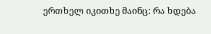ერთხელ იკითხე მაინც: რა ხდება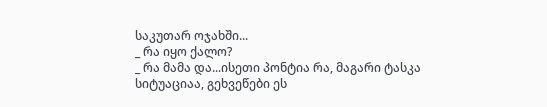საკუთარ ოჯახში...
_ რა იყო ქალო?
_ რა მამა და...ისეთი პონტია რა, მაგარი ტასკა სიტუაციაა, გეხვეწები ეს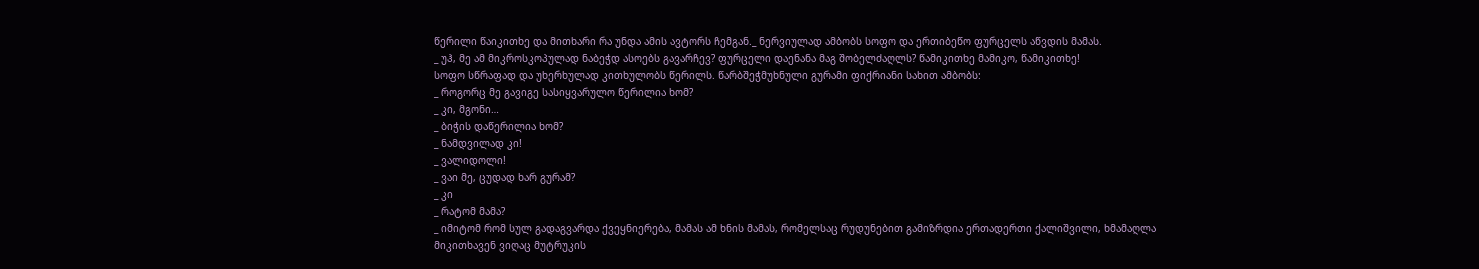წერილი წაიკითხე და მითხარი რა უნდა ამის ავტორს ჩემგან._ ნერვიულად ამბობს სოფო და ერთიბეწო ფურცელს აწვდის მამას.
_ უჰ, მე ამ მიკროსკოპულად ნაბეჭდ ასოებს გავარჩევ? ფურცელი დაენანა მაგ შობელძაღლს? წამიკითხე მამიკო, წამიკითხე!
სოფო სწრაფად და უხერხულად კითხულობს წერილს. წარბშეჭმუხნული გურამი ფიქრიანი სახით ამბობს:
_ როგორც მე გავიგე სასიყვარულო წერილია ხომ?
_ კი, მგონი…
_ ბიჭის დაწერილია ხომ?
_ ნამდვილად კი!
_ ვალიდოლი!
_ ვაი მე, ცუდად ხარ გურამ?
_ კი
_ რატომ მამა?
_ იმიტომ რომ სულ გადაგვარდა ქვეყნიერება, მამას ამ ხნის მამას, რომელსაც რუდუნებით გამიზრდია ერთადერთი ქალიშვილი, ხმამაღლა მიკითხავენ ვიღაც მუტრუკის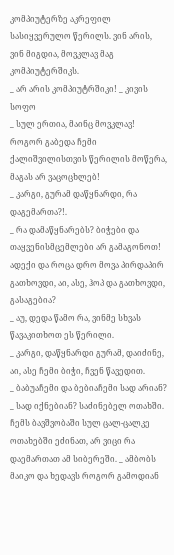კომპიუტერზე აკრეფილ სასიყვერულო წერილს. ვინ არის, ვინ მიგდია, მოვკლავ მაგ კომპიუტერშიკს.
_ არ არის კომპიუტრშიკი! _ კივის სოფო
_ სულ ერთია, მაინც მოვკლავ! როგორ გაბედა ჩემი ქალიშვილისთვის წერილის მოწერა, მაგას არ ვაცოცხლებ!
_ კარგი, გურამ დაწყნარდი, რა დაგემართა?!.
_ რა დამაწყნარებს? ბიჭები და თაყვენისმცემლები არ გამაგონოთ! ადექი და როცა დრო მოვა პირდაპირ გათხოვდი, აი, ასე, ჰოპ და გათხოვდი, გასაგებია?
_ აუ, დედა წამო რა, ვინმე სხვას წავაკითხოთ ეს წერილი.
_ კარგი, დაწყნარდი გურამ, დაიძინე, აი, ასე ჩემი ბიჭი, ჩვენ წავედით.
_ ბაბუაჩემი და ბებიაჩემი სად არიან?
_ სად იქნებიან? საძინებელ ოთახში. ჩემს ბავშვობაში სულ ცალ-ცალკე ოთახებში ეძინათ, არ ვიცი რა დაემართათ ამ სიბერეში. _ ამბობს მაიკო და ხედავს როგორ გამოდიან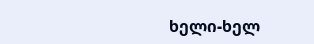ხელი-ხელ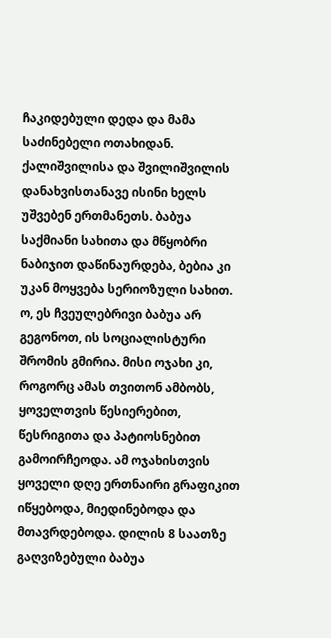ჩაკიდებული დედა და მამა საძინებელი ოთახიდან. ქალიშვილისა და შვილიშვილის დანახვისთანავე ისინი ხელს უშვებენ ერთმანეთს. ბაბუა საქმიანი სახითა და მწყობრი ნაბიჯით დაწინაურდება, ბებია კი უკან მოყვება სერიოზული სახით. ო, ეს ჩვეულებრივი ბაბუა არ გეგონოთ, ის სოციალისტური შრომის გმირია. მისი ოჯახი კი, როგორც ამას თვითონ ამბობს, ყოველთვის წესიერებით, წესრიგითა და პატიოსნებით გამოირჩეოდა. ამ ოჯახისთვის ყოველი დღე ერთნაირი გრაფიკით იწყებოდა, მიედინებოდა და მთავრდებოდა. დილის 8 საათზე გაღვიზებული ბაბუა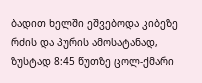ბადით ხელში ეშვებოდა კიბეზე რძის და პურის ამოსატანად, ზუსტად 8:45 წუთზე ცოლ-ქმარი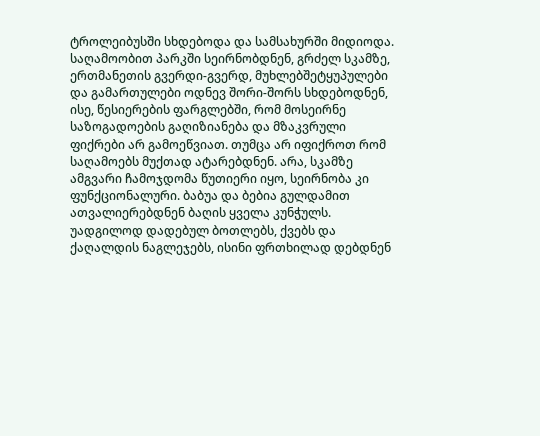ტროლეიბუსში სხდებოდა და სამსახურში მიდიოდა. საღამოობით პარკში სეირნობდნენ, გრძელ სკამზე, ერთმანეთის გვერდი-გვერდ, მუხლებშეტყუპულები და გამართულები ოდნევ შორი-შორს სხდებოდნენ, ისე, წესიერების ფარგლებში, რომ მოსეირნე საზოგადოების გაღიზიანება და მზაკვრული ფიქრები არ გამოეწვიათ. თუმცა არ იფიქროთ რომ საღამოებს მუქთად ატარებდნენ. არა, სკამზე ამგვარი ჩამოჯდომა წუთიერი იყო, სეირნობა კი ფუნქციონალური. ბაბუა და ბებია გულდამით ათვალიერებდნენ ბაღის ყველა კუნჭულს. უადგილოდ დადებულ ბოთლებს, ქვებს და ქაღალდის ნაგლეჯებს, ისინი ფრთხილად დებდნენ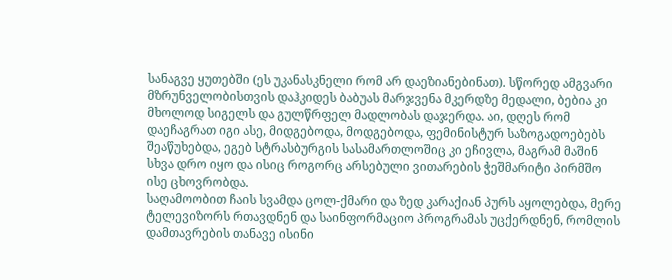სანაგვე ყუთებში (ეს უკანასკნელი რომ არ დაეზიანებინათ). სწორედ ამგვარი მზრუნველობისთვის დაჰკიდეს ბაბუას მარჯვენა მკერდზე მედალი, ბებია კი მხოლოდ სიგელს და გულწრფელ მადლობას დაჯერდა. აი, დღეს რომ დაეჩაგრათ იგი ასე, მიდგებოდა, მოდგებოდა, ფემინისტურ საზოგადოებებს შეაწუხებდა, ეგებ სტრასბურგის სასამართლოშიც კი ეჩივლა, მაგრამ მაშინ სხვა დრო იყო და ისიც როგორც არსებული ვითარების ჭეშმარიტი პირმშო ისე ცხოვრობდა.
საღამოობით ჩაის სვამდა ცოლ-ქმარი და ზედ კარაქიან პურს აყოლებდა, მერე ტელევიზორს რთავდნენ და საინფორმაციო პროგრამას უცქერდნენ, რომლის დამთავრების თანავე ისინი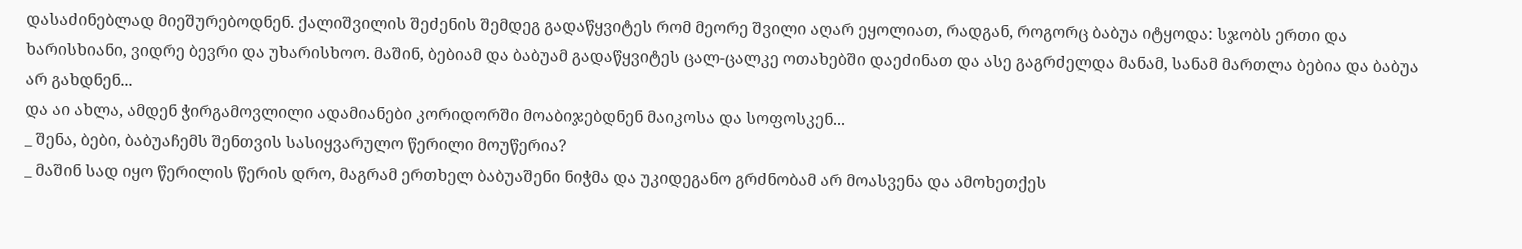დასაძინებლად მიეშურებოდნენ. ქალიშვილის შეძენის შემდეგ გადაწყვიტეს რომ მეორე შვილი აღარ ეყოლიათ, რადგან, როგორც ბაბუა იტყოდა: სჯობს ერთი და ხარისხიანი, ვიდრე ბევრი და უხარისხოო. მაშინ, ბებიამ და ბაბუამ გადაწყვიტეს ცალ-ცალკე ოთახებში დაეძინათ და ასე გაგრძელდა მანამ, სანამ მართლა ბებია და ბაბუა არ გახდნენ...
და აი ახლა, ამდენ ჭირგამოვლილი ადამიანები კორიდორში მოაბიჯებდნენ მაიკოსა და სოფოსკენ...
_ შენა, ბები, ბაბუაჩემს შენთვის სასიყვარულო წერილი მოუწერია?
_ მაშინ სად იყო წერილის წერის დრო, მაგრამ ერთხელ ბაბუაშენი ნიჭმა და უკიდეგანო გრძნობამ არ მოასვენა და ამოხეთქეს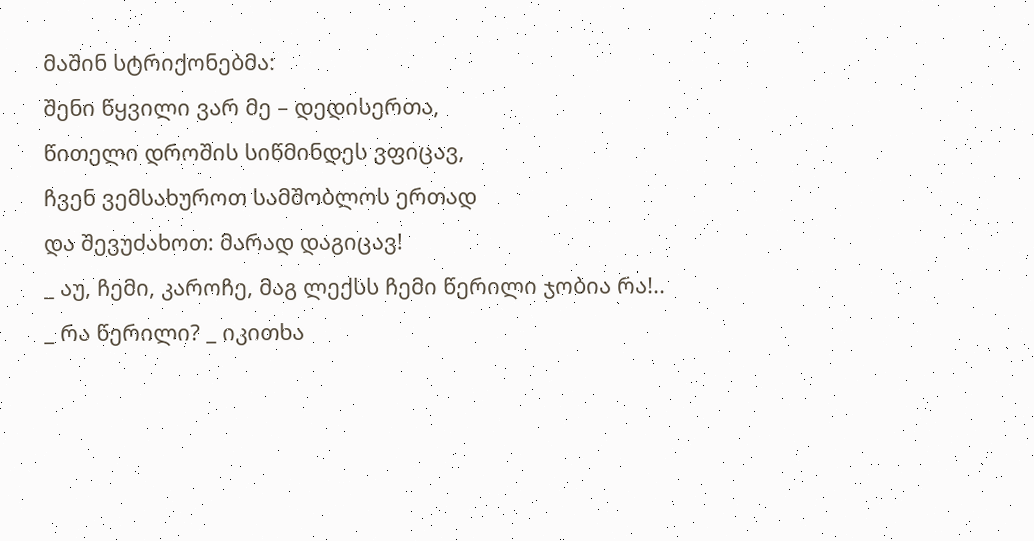მაშინ სტრიქონებმა:
შენი წყვილი ვარ მე – დედისერთა,
წითელი დროშის სიწმინდეს ვფიცავ,
ჩვენ ვემსახუროთ სამშობლოს ერთად
და შევუძახოთ: მარად დაგიცავ!
_ აუ, ჩემი, კაროჩე, მაგ ლექსს ჩემი წერილი ჯობია რა!..
_ რა წერილი? _ იკითხა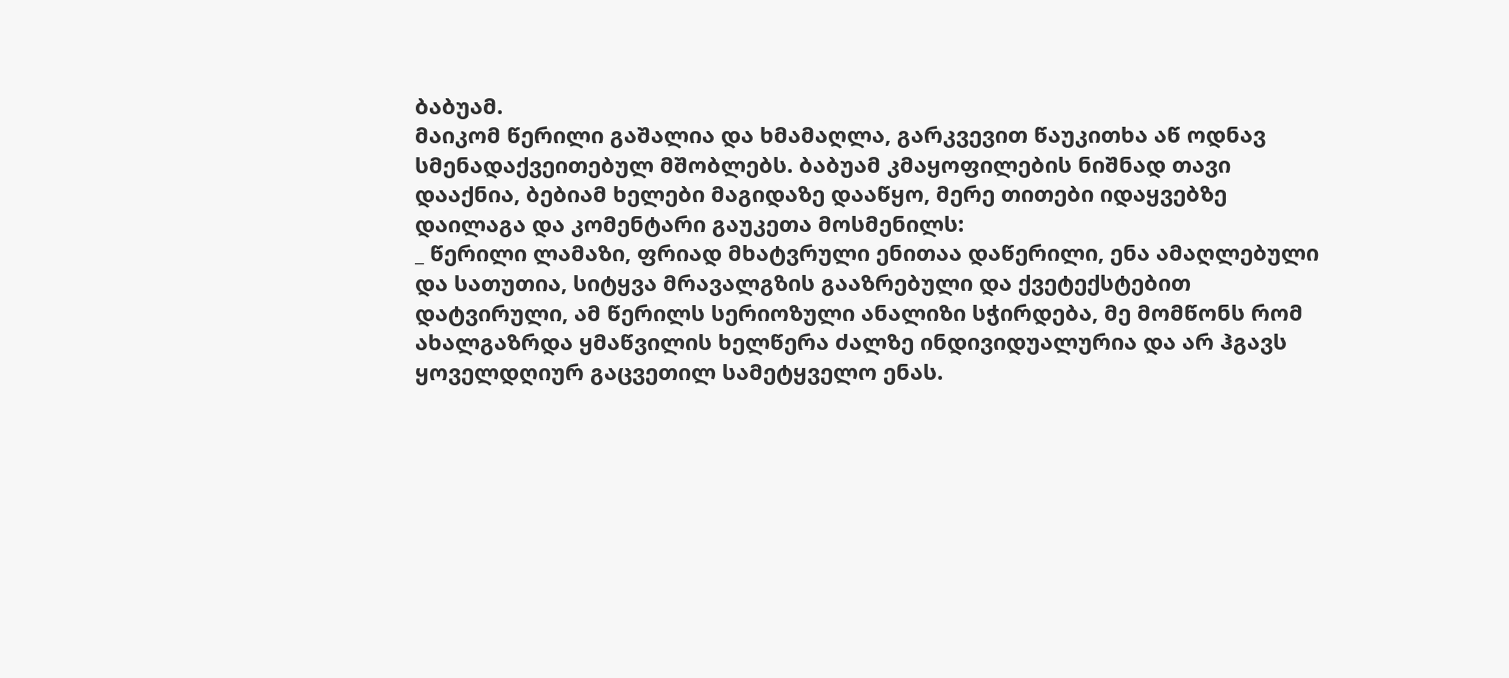ბაბუამ.
მაიკომ წერილი გაშალია და ხმამაღლა, გარკვევით წაუკითხა აწ ოდნავ სმენადაქვეითებულ მშობლებს. ბაბუამ კმაყოფილების ნიშნად თავი დააქნია, ბებიამ ხელები მაგიდაზე დააწყო, მერე თითები იდაყვებზე დაილაგა და კომენტარი გაუკეთა მოსმენილს:
_ წერილი ლამაზი, ფრიად მხატვრული ენითაა დაწერილი, ენა ამაღლებული და სათუთია, სიტყვა მრავალგზის გააზრებული და ქვეტექსტებით დატვირული, ამ წერილს სერიოზული ანალიზი სჭირდება, მე მომწონს რომ ახალგაზრდა ყმაწვილის ხელწერა ძალზე ინდივიდუალურია და არ ჰგავს ყოველდღიურ გაცვეთილ სამეტყველო ენას.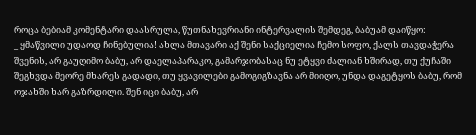როცა ბებიამ კომენტარი დაასრულა, წუთნახევრიანი ინტერვალის შემდეგ, ბაბუამ დაიწყო:
_ ყმაწვილი უდაოდ ჩინებულია! ახლა მთავარი აქ შენი საქციელია ჩემო სოფო, ქალს თავდაჭერა შვენის, არ გაუღიმო ბაბუ, არ დაელაპარაკო, გამარჯობასაც ნუ ეტყვი ძალიან ხშირად, თუ ქუჩაში შეგხვდა მეორე მხარეს გადადი, თუ ყვავილები გამოგიგზავნა არ მიიღო, უნდა დაგეტყოს ბაბუ, რომ ოჯახში ხარ გაზრდილი. შენ იცი ბაბუ, არ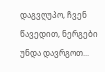დაგვღუპო, ჩვენ წავედით, ნერგები უნდა დავრგოთ...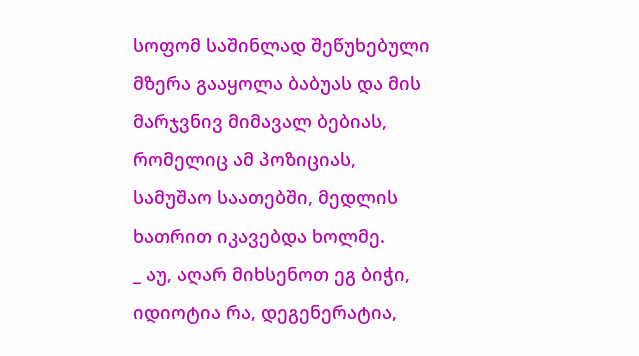სოფომ საშინლად შეწუხებული მზერა გააყოლა ბაბუას და მის მარჯვნივ მიმავალ ბებიას, რომელიც ამ პოზიციას, სამუშაო საათებში, მედლის ხათრით იკავებდა ხოლმე.
_ აუ, აღარ მიხსენოთ ეგ ბიჭი, იდიოტია რა, დეგენერატია,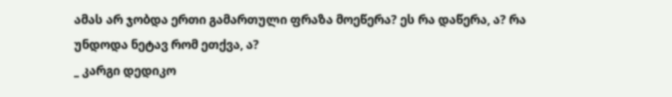ამას არ ჯობდა ერთი გამართული ფრაზა მოეწერა? ეს რა დაწერა, ა? რა უნდოდა ნეტავ რომ ეთქვა, ა?
_ კარგი დედიკო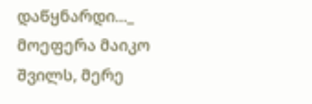დაწყნარდი..._ მოეფერა მაიკო შვილს, მერე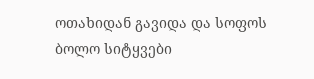ოთახიდან გავიდა და სოფოს ბოლო სიტყვები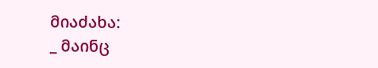მიაძახა:
_ მაინც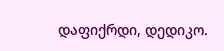დაფიქრდი, დედიკო.